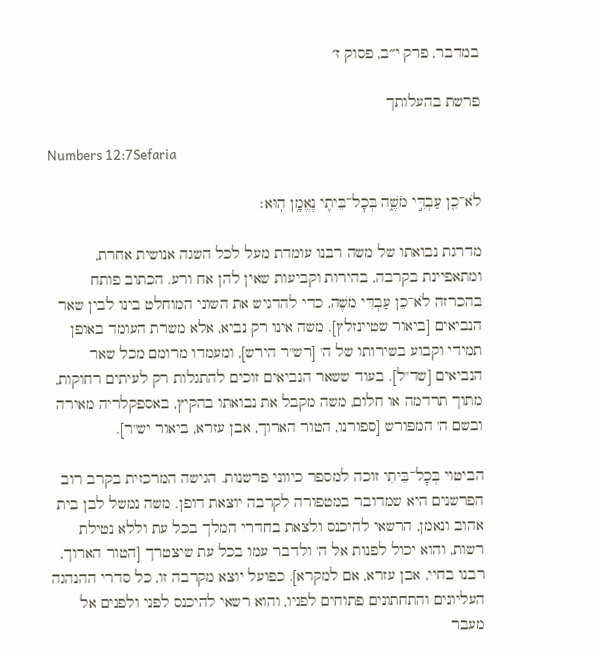במדבר, פרק י״ב, פסוק ז׳

פרשת בהעלותך

Numbers 12:7Sefaria

לֹא־כֵ֖ן עַבְדִּ֣י מֹשֶׁ֑ה בְּכׇל־בֵּיתִ֖י נֶאֱמָ֥ן הֽוּא׃

מדרגת נבואתו של משה רבנו עומדת מעל לכל השגה אנושית אחרת, ומתאפיינת בקרבה, בהירות וקביעות שאין להן אח ורע. הכתוב פותח בהכרזה לֹא־כֵן עַבְדִּי מֹשֶׁה, כדי להדגיש את השוני המוחלט בינו לבין שאר הנביאים [ביאור שטיינזלץ]. משה אינו רק נביא, אלא משרת העומד באופן תמידי וקבוע בשירותו של ה' [רש"ר הירש], ומעמדו מרומם מכל שאר הנביאים [שד"ל]. בעוד ששאר הנביאים זוכים להתגלות רק לעיתים רחוקות, מתוך תרדמה או חלום, משה מקבל את נבואתו בהקיץ, באספקלריה מאירה ובשם ה' המפורש [ספורנו, הטור הארוך, אבן עזרא, ביאור יש"ר].

הביטוי בְּכׇל־בֵּיתִי זוכה למספר כיווני פרשנות. הגישה המרכזית בקרב רוב הפרשנים היא שמדובר במטפורה לקרבה יוצאת דופן. משה נמשל לבן בית אהוב ונאמן, הרשאי להיכנס ולצאת בחדרי המלך בכל עת וללא נטילת רשות, והוא יכול לפנות אל ה' ולדבר עמו בכל עת שיצטרך [הטור הארוך, רבנו בחיי, אבן עזרא, אם למקרא]. כפועל יוצא מקרבה זו, כל סדרי ההנהגה העליונים והתחתונים פתוחים לפניו, והוא רשאי להיכנס לפני ולפנים אל מעבר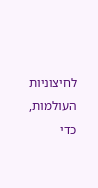לחיצוניות העולמות, כדי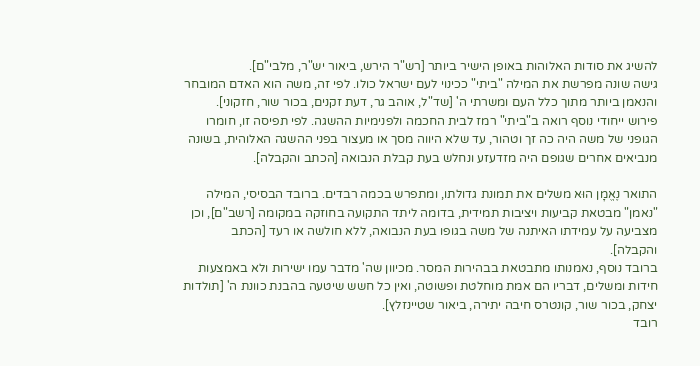להשיג את סודות האלוהות באופן הישיר ביותר [רש"ר הירש, ביאור יש"ר, מלבי"ם].
גישה שונה מפרשת את המילה "ביתי" ככינוי לעם ישראל כולו. לפי זה, משה הוא האדם המובחר והנאמן ביותר מתוך כלל העם ומשרתי ה' [שד"ל, אוהב גר, דעת זקנים, בכור שור, חזקוני].
פירוש ייחודי נוסף רואה ב"ביתי" רמז לבית החכמה ולפנימיות ההשגה. לפי תפיסה זו, חומרו הגופני של משה היה כה זך וטהור, עד שלא היווה מסך או מעצור בפני ההשגה האלוהית, בשונה מנביאים אחרים שגופם היה מזדעזע ונחלש בעת קבלת הנבואה [הכתב והקבלה].

התואר נֶאֱמָן הוּא משלים את תמונת גדולתו, ומתפרש בכמה רבדים. ברובד הבסיסי, המילה "נאמן" מבטאת קביעות ויציבות תמידית, בדומה ליתד התקועה בחוזקה במקומה [רשב"ם], וכן מצביעה על עמידתו האיתנה של משה בגופו בעת הנבואה, ללא חולשה או רעד [הכתב והקבלה].
ברובד נוסף, נאמנותו מתבטאת בבהירות המסר. מכיוון שה' מדבר עמו ישירות ולא באמצעות חידות ומשלים, דבריו הם אמת מוחלטת ופשוטה, ואין כל חשש שיטעה בהבנת כוונת ה' [תולדות יצחק, בכור שור, קונטרס חיבה יתירה, ביאור שטיינזלץ].
רובד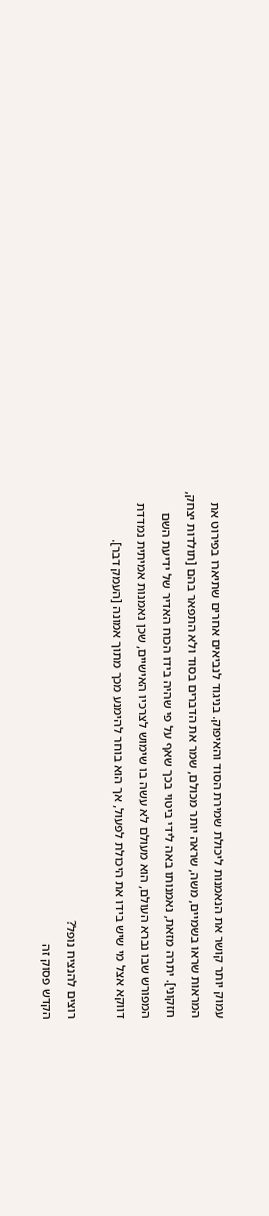עמוק יותר קושר את הנאמנות ליכולת שמירת הסוד והאיפוק. בניגוד לנביאים אחרים שתיארו בפירוט את המראות שראו בשמיים, משה, שראה יותר מכולם, שמר את הדברים בסוד ולא התפאר בהם [תולדות יצחק, חזקוני]. יתרה מזאת, נאמנותו באה לידי ביטוי בכך שאף על פי שהיה בידו הכוח האדיר של ידיעת השם המפורש שבו נברא העולם, הוא מעולם לא עשה בו שימוש לצרכיו האישיים, שכן נאמנות אמיתית נמדדת דווקא אצל מי שיש בידו את היכולת לפעול, אך הוא בוחר להימנע מכך מתוך אמונה [העמק דבר].

רוצים להנציח נופל?
הקדש פסוק זה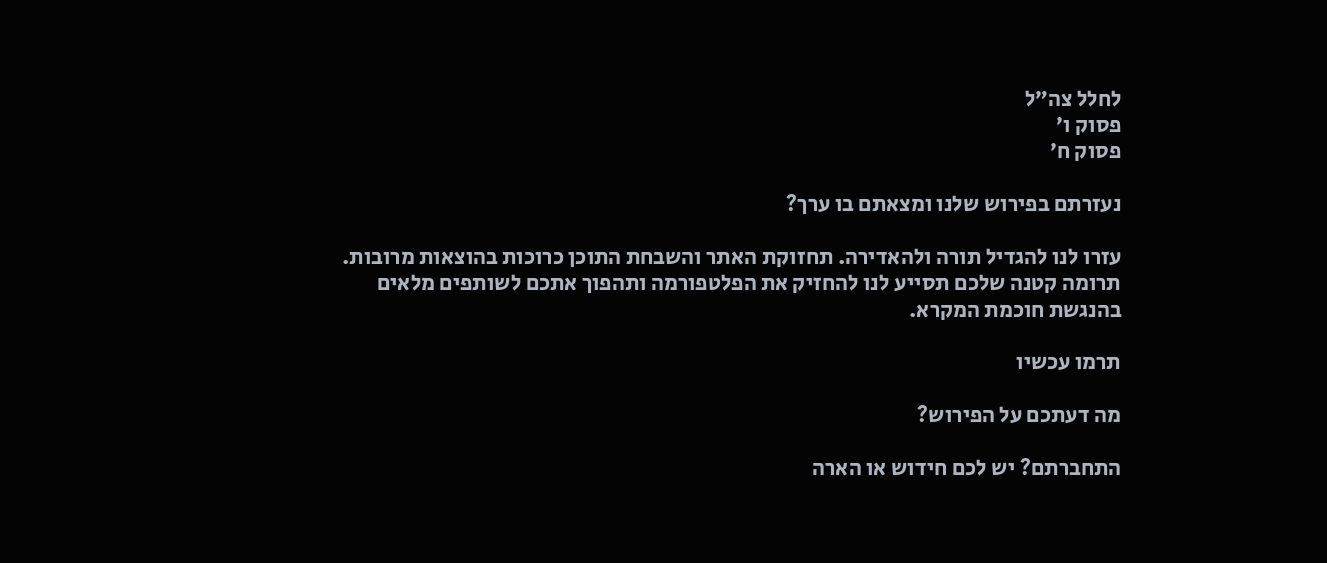לחלל צה״ל
פסוק ו׳
פסוק ח׳

נעזרתם בפירוש שלנו ומצאתם בו ערך?

עזרו לנו להגדיל תורה ולהאדירה. תחזוקת האתר והשבחת התוכן כרוכות בהוצאות מרובות. תרומה קטנה שלכם תסייע לנו להחזיק את הפלטפורמה ותהפוך אתכם לשותפים מלאים בהנגשת חוכמת המקרא.

תרמו עכשיו

מה דעתכם על הפירוש?

התחברתם? יש לכם חידוש או הארה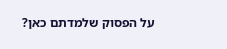על הפסוק שלמדתם כאן?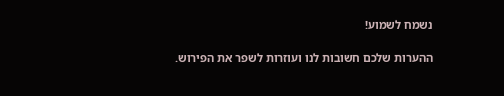נשמח לשמוע!

ההערות שלכם חשובות לנו ועוזרות לשפר את הפירוש.